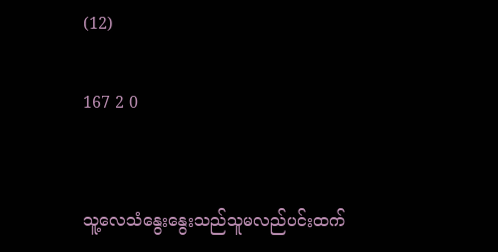(12)

167 2 0


သူ့လေသံနွေးနွေးသည်သူမလည်ပင်းထက်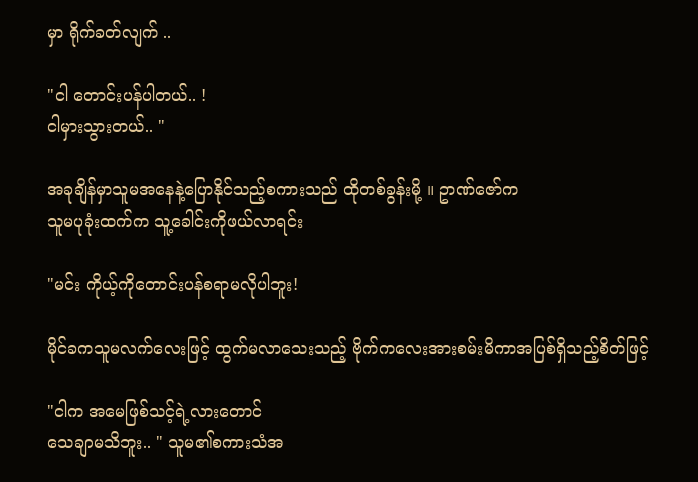မှာ ရိုက်ခတ်လျက် ..

"ငါ တောင်းပန်ပါတယ်.. !
ငါမှားသွားတယ်.. "

အခုချိန်မှာသူမအနေနဲ့ပြောနိုင်သည့်စကားသည် ထိုတစ်ခွန်းမို့ ။ ဥာဏ်ဇော်က
သူမပုခုံးထက်က သူ့ခေါင်းကိုဖယ်လာရင်း

"မင်း ကိုယ့်ကိုတောင်းပန်စရာမလိုပါဘူး!

မိုင်ခကသူမလက်လေးဖြင့် ထွက်မလာသေးသည့် ဗိုက်ကလေးအားစမ်းမိကာအပြစ်ရှိသည့်စိတ်ဖြင့်

"ငါက အမေဖြစ်သင့်ရဲ့လားတောင်
သေချာမသိဘူး.. " သူမ၏စကားသံအ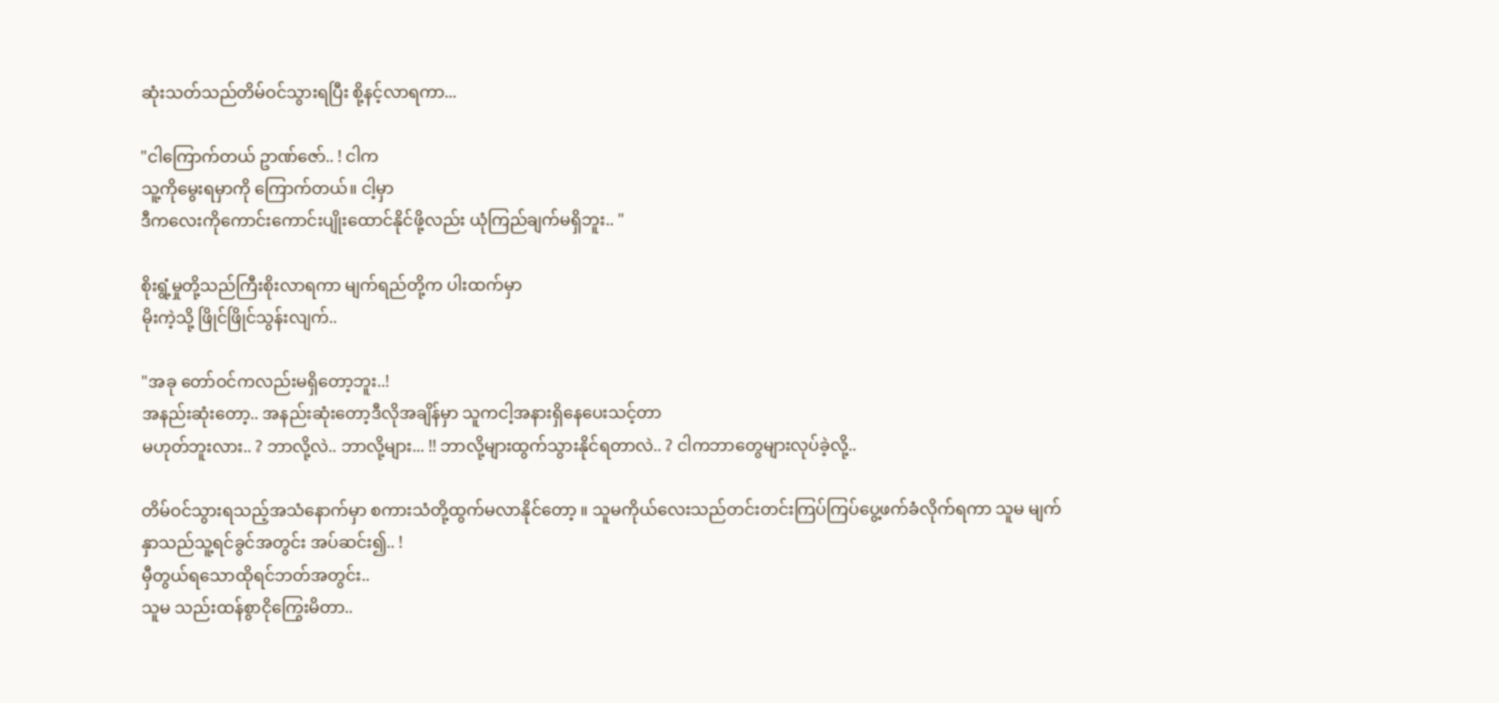ဆုံးသတ်သည်တိမ်ဝင်သွားရပြီး စို့နင့်လာရကာ...

"ငါကြောက်တယ် ဥာဏ်ဇော်.. ! ငါက
သူ့ကိုမွေးရမှာကို ကြောက်တယ်။ ငါ့မှာ
ဒီကလေးကိုကောင်းကောင်းပျိုးထောင်နိုင်ဖို့လည်း ယုံကြည်ချက်မရှိဘူး.. "

စိုးရွံ့မှုတို့သည်ကြီးစိုးလာရကာ မျက်ရည်တို့က ပါးထက်မှာ
မိုးကဲ့သို့ ဖြိုင်ဖြိုင်သွန်းလျက်..

"အခု တော်ဝင်ကလည်းမရှိတော့ဘူး..!
အနည်းဆုံးတော့.. အနည်းဆုံးတော့ဒီလိုအချိန်မှာ သူကငါ့အနားရှိနေပေးသင့်တာ
မဟုတ်ဘူးလား.. ? ဘာလို့လဲ.. ဘာလို့များ... !! ဘာလို့များထွက်သွားနိုင်ရတာလဲ.. ? ငါကဘာတွေများလုပ်ခဲ့လို့..

တိမ်ဝင်သွားရသည့်အသံနောက်မှာ စကားသံတို့ထွက်မလာနိုင်တော့ ။ သူမကိုယ်လေးသည်တင်းတင်းကြပ်ကြပ်ပွေ့ဖက်ခံလိုက်ရကာ သူမ မျက်နှာသည်သူ့ရင်ခွင်အတွင်း အပ်ဆင်း၍.. !
မှီတွယ်ရသောထိုရင်ဘတ်အတွင်း..
သူမ သည်းထန်စွာငိုကြွေးမိတာ..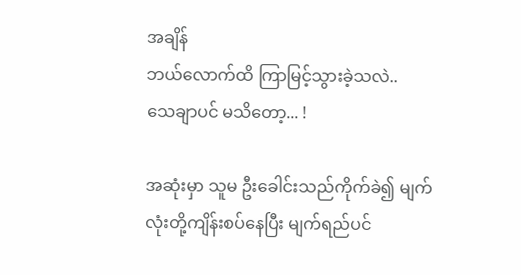အချိန်
ဘယ်လောက်ထိ ကြာမြင့်သွားခဲ့သလဲ..
သေချာပင် မသိတော့... !

အဆုံးမှာ သူမ ဦးခေါင်းသည်ကိုက်ခဲ၍ မျက်လုံးတို့ကျိန်းစပ်နေပြီး မျက်ရည်ပင်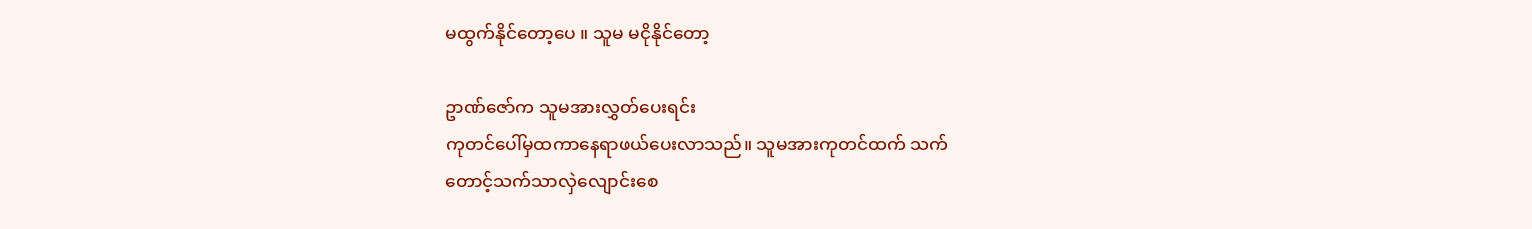မထွက်နိုင်တော့ပေ ။ သူမ မငိုနိုင်တော့

ဥာဏ်ဇော်က သူမအားလွှတ်ပေးရင်း
ကုတင်ပေါ်မှထကာနေရာဖယ်ပေးလာသည်။ သူမအားကုတင်ထက် သက်
တောင့်သက်သာလှဲလျောင်းစေ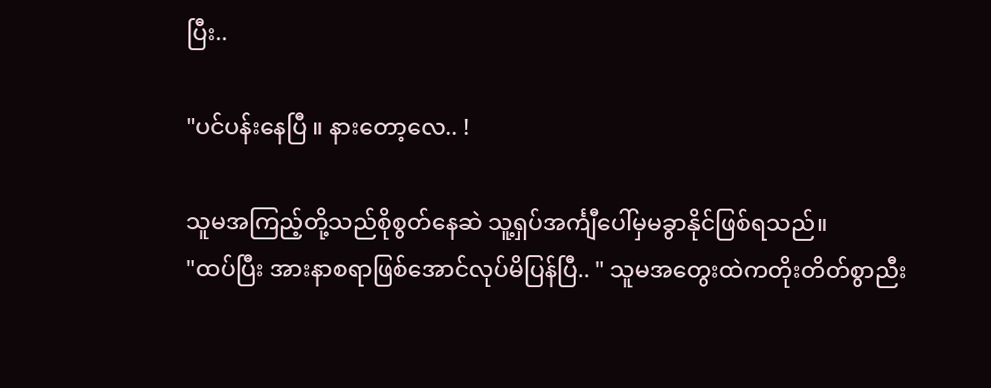ပြီး..

"ပင်ပန်းနေပြီ ။ နားတော့လေ.. !

သူမအကြည့်တို့သည်စိုစွတ်နေဆဲ သူ့ရှပ်အင်္ကျီပေါ်မှမခွာနိုင်ဖြစ်ရသည်။
"ထပ်ပြီး အားနာစရာဖြစ်အောင်လုပ်မိပြန်ပြီ.. " သူမအတွေးထဲကတိုးတိတ်စွာညီး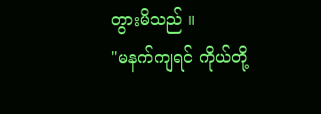တွားမိသည် ။
"မနက်ကျရင် ကိုယ်တို့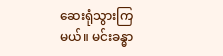ဆေးရုံသွားကြမယ်။ မင်းခန္ဓာ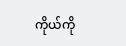ကိုယ်ကို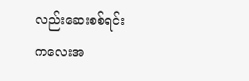လည်းဆေးစစ်ရင်း
ကလေးအ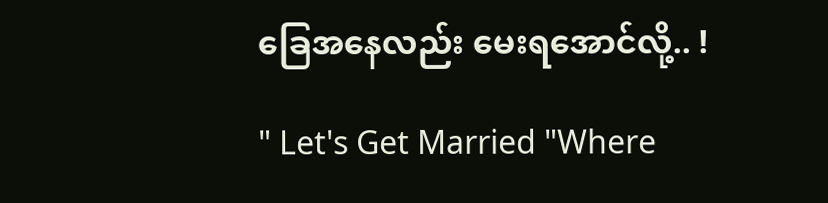ခြေအနေလည်း မေးရအောင်လို့.. !

" Let's Get Married "Where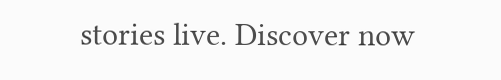stories live. Discover now